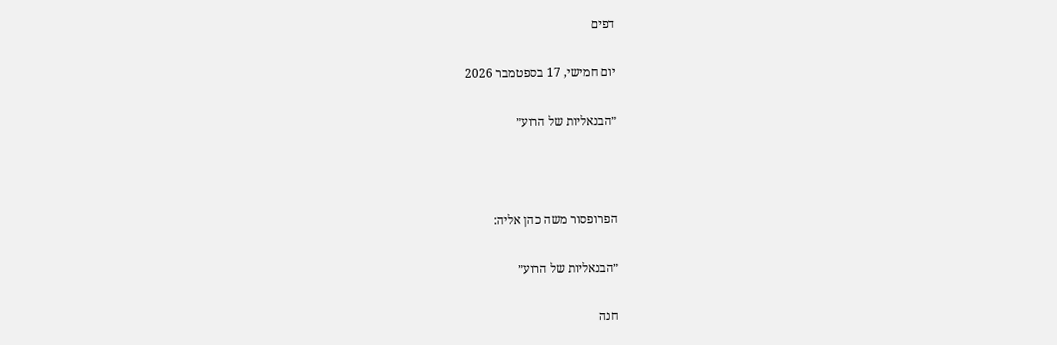דפים

יום חמישי, 17 בספטמבר 2026

״הבנאליות של הרוע״



הפרופסור משה כהן אליה:

״הבנאליות של הרוע״

חנה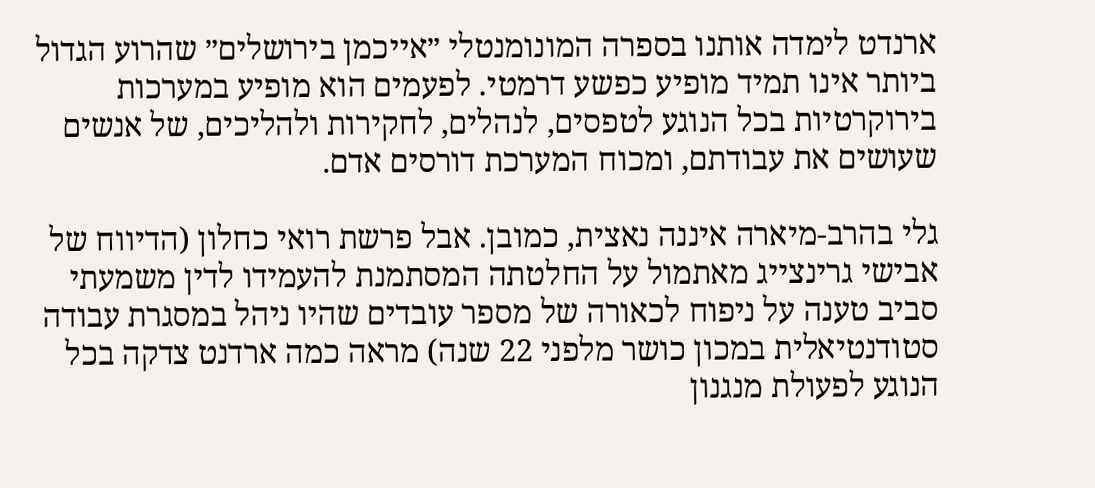ארנדט לימדה אותנו בספרה המונומנטלי ״אייכמן בירושלים״ שהרוע הגדול ביותר אינו תמיד מופיע כפשע דרמטי. לפעמים הוא מופיע במערכות בירוקרטיות בכל הנוגע לטפסים, לנהלים, לחקירות ולהליכים, של אנשים שעושים את עבודתם, ומכוח המערכת דורסים אדם.

גלי בהרב-מיארה איננה נאצית, כמובן. אבל פרשת רואי כחלון (הדיווח של אבישי גרינצייג מאתמול על החלטתה המסתמנת להעמידו לדין משמעתי סביב טענה על ניפוח לכאורה של מספר עובדים שהיו ניהל במסגרת עבודה סטודנטיאלית במכון כושר מלפני 22 שנה) מראה כמה ארדנט צדקה בכל הנוגע לפעולת מנגנון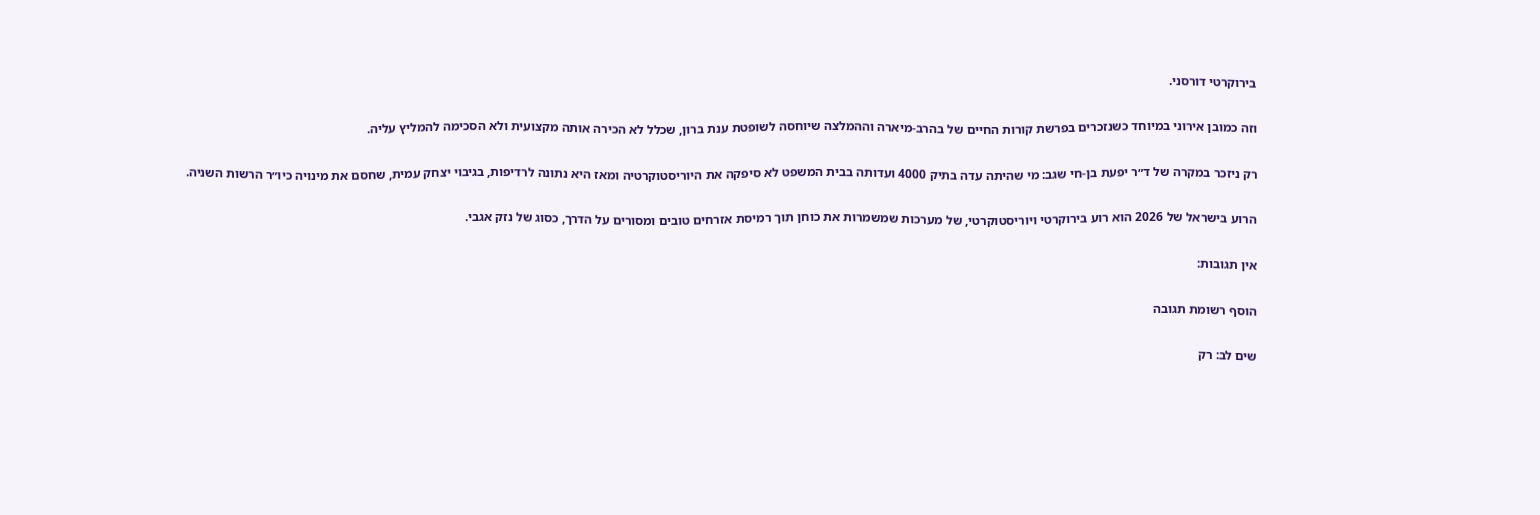בירוקרטי דורסני.

וזה כמובן אירוני במיוחד כשנזכרים בפרשת קורות החיים של בהרב-מיארה וההמלצה שיוחסה לשופטת ענת ברון, שכלל לא הכירה אותה מקצועית ולא הסכימה להמליץ עליה.

רק ניזכר במקרה של ד״ר יפעת בן-חי שגב: מי שהיתה עדה בתיק 4000 ועדותה בבית המשפט לא סיפקה את היוריסטוקרטיה ומאז היא נתונה לרדיפות, בגיבוי יצחק עמית, שחסם את מינויה כיו״ר הרשות השניה.

הרוע בישראל של 2026 הוא רוע בירוקרטי ויוריסטוקרטי, של מערכות שמשמרות את כוחן תוך רמיסת אזרחים טובים ומסורים על הדרך, כסוג של נזק אגבי.

אין תגובות:

הוסף רשומת תגובה

שים לב: רק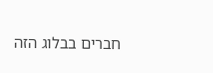חברים בבלוג הזה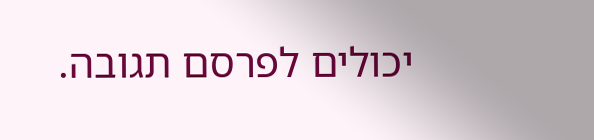יכולים לפרסם תגובה.